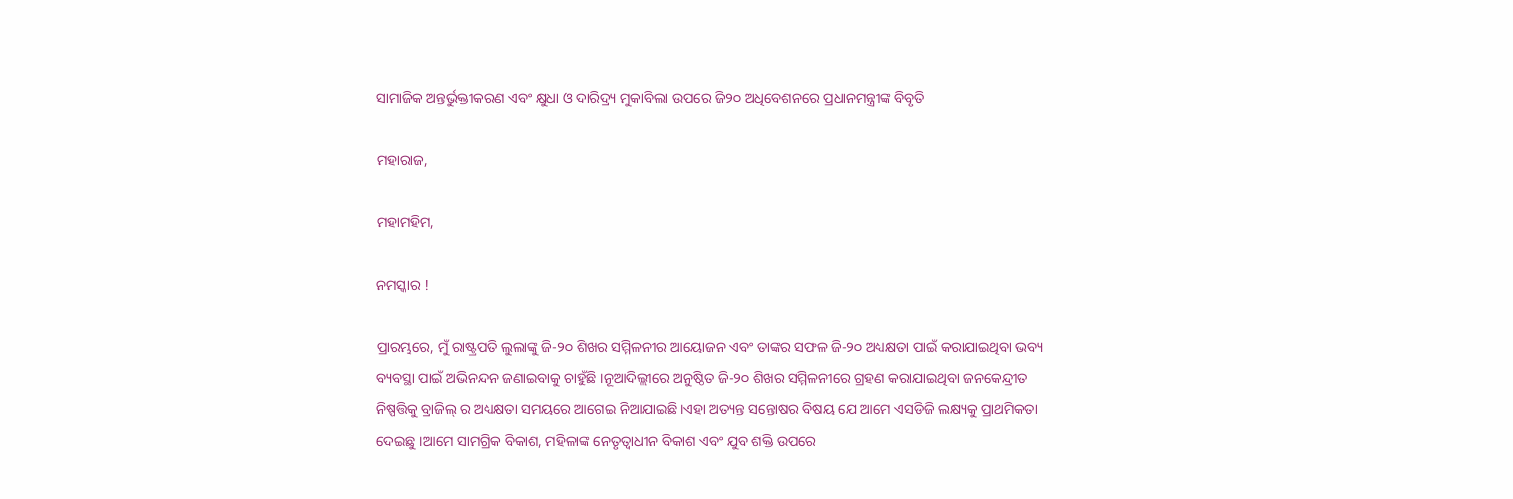ସାମାଜିକ ଅନ୍ତର୍ଭୁକ୍ତୀକରଣ ଏବଂ କ୍ଷୁଧା ଓ ଦାରିଦ୍ର୍ୟ ମୁକାବିଲା ଉପରେ ଜି୨୦ ଅଧିବେଶନରେ ପ୍ରଧାନମନ୍ତ୍ରୀଙ୍କ ବିବୃତି

ମହାରାଜ,

ମହାମହିମ,

ନମସ୍କାର !

ପ୍ରାରମ୍ଭରେ, ମୁଁ ରାଷ୍ଟ୍ରପତି ଲୁଲାଙ୍କୁ ଜି-୨୦ ଶିଖର ସମ୍ମିଳନୀର ଆୟୋଜନ ଏବଂ ତାଙ୍କର ସଫଳ ଜି-୨୦ ଅଧ୍ୟକ୍ଷତା ପାଇଁ କରାଯାଇଥିବା ଭବ୍ୟ ବ୍ୟବସ୍ଥା ପାଇଁ ଅଭିନନ୍ଦନ ଜଣାଇବାକୁ ଚାହୁଁଛି ।ନୂଆଦିଲ୍ଲୀରେ ଅନୁଷ୍ଠିତ ଜି-୨୦ ଶିଖର ସମ୍ମିଳନୀରେ ଗ୍ରହଣ କରାଯାଇଥିବା ଜନକେନ୍ଦ୍ରୀତ ନିଷ୍ପତ୍ତିକୁ ବ୍ରାଜିଲ୍ ର ଅଧ୍ୟକ୍ଷତା ସମୟରେ ଆଗେଇ ନିଆଯାଇଛି।ଏହା ଅତ୍ୟନ୍ତ ସନ୍ତୋଷର ବିଷୟ ଯେ ଆମେ ଏସଡିଜି ଲକ୍ଷ୍ୟକୁ ପ୍ରାଥମିକତା ଦେଇଛୁ ।ଆମେ ସାମଗ୍ରିକ ବିକାଶ, ମହିଳାଙ୍କ ନେତୃତ୍ୱାଧୀନ ବିକାଶ ଏବଂ ଯୁବ ଶକ୍ତି ଉପରେ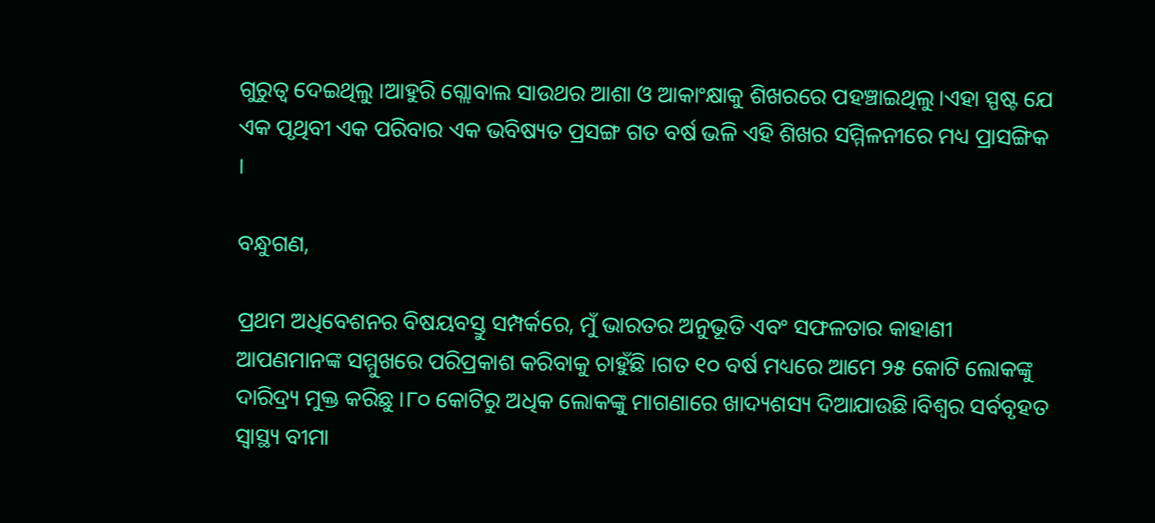ଗୁରୁତ୍ୱ ଦେଇଥିଲୁ ।ଆହୁରି ଗ୍ଲୋବାଲ ସାଉଥର ଆଶା ଓ ଆକାଂକ୍ଷାକୁ ଶିଖରରେ ପହଞ୍ଚାଇଥିଲୁ।ଏହା ସ୍ପଷ୍ଟ ଯେ ଏକ ପୃଥିବୀ ଏକ ପରିବାର ଏକ ଭବିଷ୍ୟତ ପ୍ରସଙ୍ଗ ଗତ ବର୍ଷ ଭଳି ଏହି ଶିଖର ସମ୍ମିଳନୀରେ ମଧ୍ୟ ପ୍ରାସଙ୍ଗିକ ।

ବନ୍ଧୁଗଣ,

ପ୍ରଥମ ଅଧିବେଶନର ବିଷୟବସ୍ତୁ ସମ୍ପର୍କରେ, ମୁଁ ଭାରତର ଅନୁଭୂତି ଏବଂ ସଫଳତାର କାହାଣୀ ଆପଣମାନଙ୍କ ସମ୍ମୁଖରେ ପରିପ୍ରକାଶ କରିବାକୁ ଚାହୁଁଛି ।ଗତ ୧୦ ବର୍ଷ ମଧ୍ୟରେ ଆମେ ୨୫ କୋଟି ଲୋକଙ୍କୁ ଦାରିଦ୍ର୍ୟ ମୁକ୍ତ କରିଛୁ ।୮୦ କୋଟିରୁ ଅଧିକ ଲୋକଙ୍କୁ ମାଗଣାରେ ଖାଦ୍ୟଶସ୍ୟ ଦିଆଯାଉଛି।ବିଶ୍ୱର ସର୍ବବୃହତ ସ୍ୱାସ୍ଥ୍ୟ ବୀମା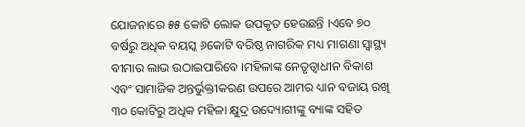ଯୋଜନାରେ ୫୫ କୋଟି ଲୋକ ଉପକୃତ ହେଉଛନ୍ତି ।ଏବେ ୭୦ ବର୍ଷରୁ ଅଧିକ ବୟସ୍କ ୬କୋଟି ବରିଷ୍ଠ ନାଗରିକ ମଧ୍ୟ ମାଗଣା ସ୍ୱାସ୍ଥ୍ୟ ବୀମାର ଲାଭ ଉଠାଇପାରିବେ ।ମହିଳାଙ୍କ ନେତୃତ୍ୱାଧୀନ ବିକାଶ ଏବଂ ସାମାଜିକ ଅନ୍ତର୍ଭୁକ୍ତୀକରଣ ଉପରେ ଆମର ଧ୍ୟାନ ବଜାୟ ରଖି ୩୦ କୋଟିରୁ ଅଧିକ ମହିଳା କ୍ଷୁଦ୍ର ଉଦ୍ୟୋଗୀଙ୍କୁ ବ୍ୟାଙ୍କ ସହିତ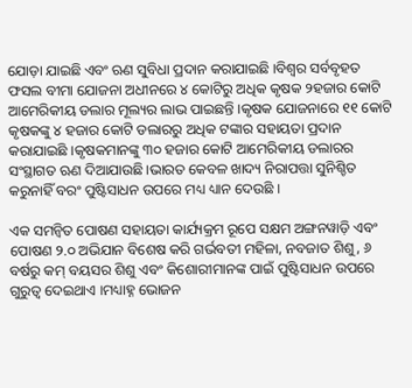ଯୋଡ଼ା ଯାଇଛି ଏବଂ ଋଣ ସୁବିଧା ପ୍ରଦାନ କରାଯାଇଛି ।ବିଶ୍ୱର ସର୍ବବୃହତ ଫସଲ ବୀମା ଯୋଜନା ଅଧୀନରେ ୪ କୋଟିରୁ ଅଧିକ କୃଷକ ୨ହଜାର କୋଟି ଆମେରିକୀୟ ଡଲାର ମୂଲ୍ୟର ଲାଭ ପାଇଛନ୍ତି ।କୃଷକ ଯୋଜନାରେ ୧୧ କୋଟି କୃଷକଙ୍କୁ ୪ ହଜାର କୋଟି ଡଲାରରୁ ଅଧିକ ଟଙ୍କାର ସହାୟତା ପ୍ରଦାନ କରାଯାଇଛି ।କୃଷକମାନଙ୍କୁ ୩୦ ହଜାର କୋଟି ଆମେରିକୀୟ ଡଲାରର ସଂସ୍ଥାଗତ ଋଣ ଦିଆଯାଉଛି ।ଭାରତ କେବଳ ଖାଦ୍ୟ ନିରାପତ୍ତା ସୁନିଶ୍ଚିତ କରୁନାହିଁ ବରଂ ପୁଷ୍ଟିସାଧନ ଉପରେ ମଧ୍ୟ ଧ୍ୟାନ ଦେଉଛି ।

ଏକ ସମନ୍ୱିତ ପୋଷଣ ସହାୟତା କାର୍ଯ୍ୟକ୍ରମ ରୂପେ ସକ୍ଷମ ଅଙ୍ଗନୱାଡ଼ି ଏବଂ ପୋଷଣ ୨.୦ ଅଭିଯାନ ବିଶେଷ କରି ଗର୍ଭବତୀ ମହିଳା, ନବଜାତ ଶିଶୁ, ୬ ବର୍ଷରୁ କମ୍ ବୟସର ଶିଶୁ ଏବଂ କିଶୋରୀମାନଙ୍କ ପାଇଁ ପୁଷ୍ଟିସାଧନ ଉପରେ ଗୁରୁତ୍ୱ ଦେଇଥାଏ ।ମଧ୍ୟାହ୍ନ ଭୋଜନ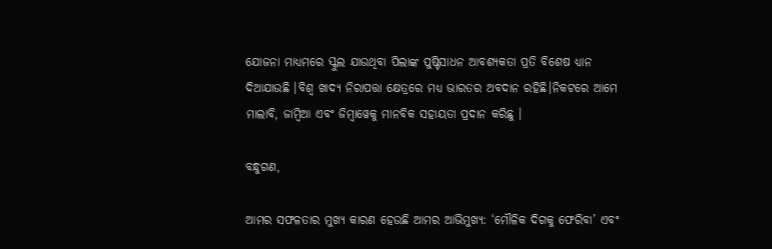ଯୋଜନା ମାଧ୍ୟମରେ ସ୍କୁଲ ଯାଉଥିବା ପିଲାଙ୍କ ପୁଷ୍ଟିସାଧନ ଆବଶ୍ୟକତା ପ୍ରତି ବିଶେଷ ଧ୍ୟାନ ଦିଆଯାଉଛି ।ବିଶ୍ୱ ଖାଦ୍ୟ ନିରାପତ୍ତା କ୍ଷେତ୍ରରେ ମଧ୍ୟ ଭାରତର ଅବଦାନ ରହିଛି।ନିକଟରେ ଆମେ ମାଲାବି, ଜାମ୍ବିଆ ଏବଂ ଜିମ୍ବାୱେକୁ ମାନବିକ ସହାୟତା ପ୍ରଦାନ କରିଛୁ ।

ବନ୍ଧୁଗଣ,

ଆମର ସଫଳତାର ମୁଖ୍ୟ କାରଣ ହେଉଛି ଆମର ଆଭିମୁଖ୍ୟ: ‘ମୌଳିକ ଦିଗକୁ ଫେରିବା’ ଏବଂ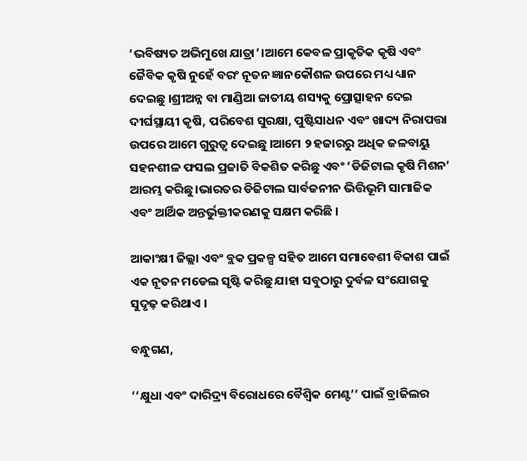‘ଭବିଷ୍ୟତ ଅଭିମୁଖେ ଯାତ୍ରା’।ଆମେ କେବଳ ପ୍ରାକୃତିକ କୃଷି ଏବଂ ଜୈବିକ କୃଷି ନୁହେଁ ବରଂ ନୂତନ ଜ୍ଞାନକୌଶଳ ଉପରେ ମଧ୍ୟ ଧ୍ୟାନ ଦେଇଛୁ ।ଶ୍ରୀଅନ୍ନ ବା ମାଣ୍ଡିଆ ଜାତୀୟ ଶସ୍ୟକୁ ପ୍ରୋତ୍ସାହନ ଦେଇ ଦୀର୍ଘସ୍ଥାୟୀ କୃଷି, ପରିବେଶ ସୁରକ୍ଷା, ପୁଷ୍ଟିସାଧନ ଏବଂ ଖାଦ୍ୟ ନିରାପତ୍ତା ଉପରେ ଆମେ ଗୁରୁତ୍ୱ ଦେଇଛୁ ।ଆମେ ୨ ହଜାରରୁ ଅଧିକ ଜଳବାୟୁ ସହନଶୀଳ ଫସଲ ପ୍ରଜାତି ବିକଶିତ କରିଛୁ ଏବଂ ‘ଡିଜିଟାଲ କୃଷି ମିଶନ’ ଆରମ୍ଭ କରିଛୁ।ଭାରତର ଡିଜିଟାଲ ସାର୍ବଜନୀନ ଭିତ୍ତିଭୂମି ସାମାଜିକ ଏବଂ ଆର୍ଥିକ ଅନ୍ତର୍ଭୁକ୍ତୀକରଣକୁ ସକ୍ଷମ କରିଛି ।

ଆକାଂକ୍ଷୀ ଜିଲ୍ଲା ଏବଂ ବ୍ଲକ ପ୍ରକଳ୍ପ ସହିତ ଆମେ ସମାବେଶୀ ବିକାଶ ପାଇଁ ଏକ ନୂତନ ମଡେଲ ସୃଷ୍ଟି କରିଛୁ ଯାହା ସବୁଠାରୁ ଦୁର୍ବଳ ସଂଯୋଗକୁ ସୁଦୃଢ଼ କରିଥାଏ ।

ବନ୍ଧୁଗଣ,

‘‘କ୍ଷୁଧା ଏବଂ ଦାରିଦ୍ର୍ୟ ବିରୋଧରେ ବୈଶ୍ୱିକ ମେଣ୍ଟ’’ ପାଇଁ ବ୍ରାଜିଲର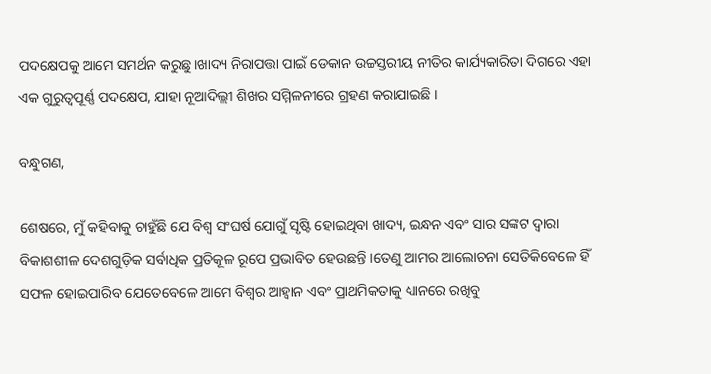ପଦକ୍ଷେପକୁ ଆମେ ସମର୍ଥନ କରୁଛୁ।ଖାଦ୍ୟ ନିରାପତ୍ତା ପାଇଁ ଡେକାନ ଉଚ୍ଚସ୍ତରୀୟ ନୀତିର କାର୍ଯ୍ୟକାରିତା ଦିଗରେ ଏହା ଏକ ଗୁରୁତ୍ୱପୂର୍ଣ୍ଣ ପଦକ୍ଷେପ, ଯାହା ନୂଆଦିଲ୍ଲୀ ଶିଖର ସମ୍ମିଳନୀରେ ଗ୍ରହଣ କରାଯାଇଛି ।

ବନ୍ଧୁଗଣ,

ଶେଷରେ, ମୁଁ କହିବାକୁ ଚାହୁଁଛି ଯେ ବିଶ୍ୱ ସଂଘର୍ଷ ଯୋଗୁଁ ସୃଷ୍ଟି ହୋଇଥିବା ଖାଦ୍ୟ, ଇନ୍ଧନ ଏବଂ ସାର ସଙ୍କଟ ଦ୍ୱାରା ବିକାଶଶୀଳ ଦେଶଗୁଡ଼ିକ ସର୍ବାଧିକ ପ୍ରତିକୂଳ ରୂପେ ପ୍ରଭାବିତ ହେଉଛନ୍ତି ।ତେଣୁ ଆମର ଆଲୋଚନା ସେତିକିବେଳେ ହିଁ ସଫଳ ହୋଇପାରିବ ଯେତେବେଳେ ଆମେ ବିଶ୍ୱର ଆହ୍ୱାନ ଏବଂ ପ୍ରାଥମିକତାକୁ ଧ୍ୟାନରେ ରଖିବୁ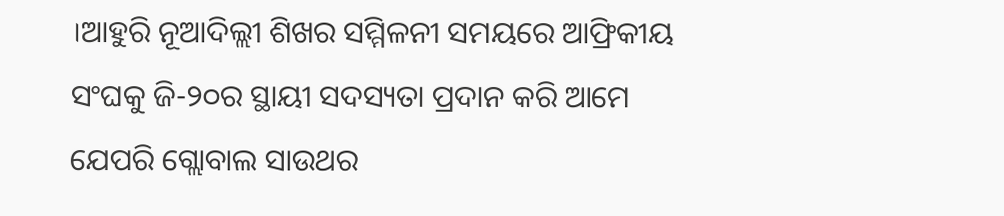।ଆହୁରି ନୂଆଦିଲ୍ଲୀ ଶିଖର ସମ୍ମିଳନୀ ସମୟରେ ଆଫ୍ରିକୀୟ ସଂଘକୁ ଜି-୨୦ର ସ୍ଥାୟୀ ସଦସ୍ୟତା ପ୍ରଦାନ କରି ଆମେ ଯେପରି ଗ୍ଲୋବାଲ ସାଉଥର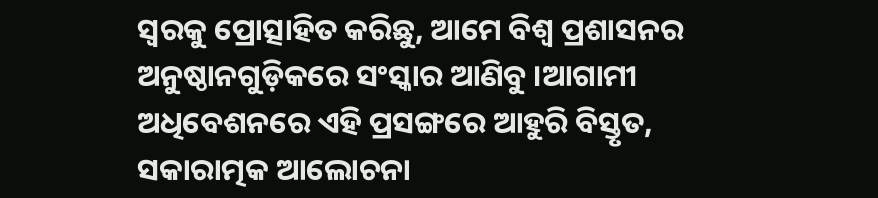ସ୍ୱରକୁ ପ୍ରୋତ୍ସାହିତ କରିଛୁ, ଆମେ ବିଶ୍ୱ ପ୍ରଶାସନର ଅନୁଷ୍ଠାନଗୁଡ଼ିକରେ ସଂସ୍କାର ଆଣିବୁ ।ଆଗାମୀ ଅଧିବେଶନରେ ଏହି ପ୍ରସଙ୍ଗରେ ଆହୁରି ବିସ୍ତୃତ, ସକାରାତ୍ମକ ଆଲୋଚନା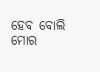ହେବ ବୋଲି ମୋର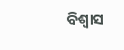ବିଶ୍ୱାସ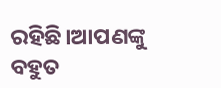ରହିଛି।ଆପଣଙ୍କୁ ବହୁତ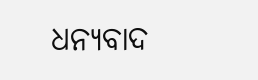ଧନ୍ୟବାଦ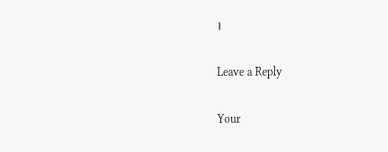।

Leave a Reply

Your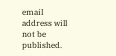email address will not be published.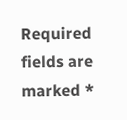Required fields are marked *